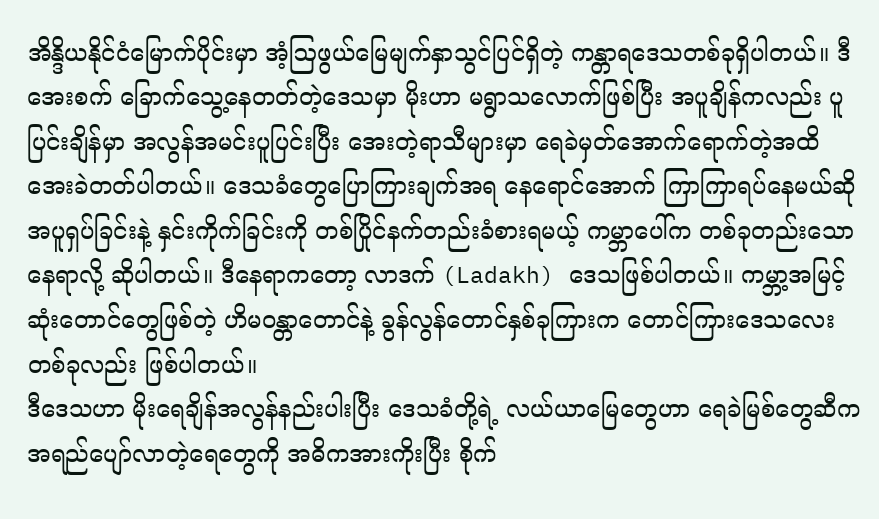အိန္ဒိယနိုင်ငံမြောက်ပိုင်းမှာ အံ့ဩဖွယ်မြေမျက်နှာသွင်ပြင်ရှိတဲ့ ကန္တာရဒေသတစ်ခုရှိပါတယ်။ ဒီ အေးစက် ခြောက်သွေ့နေတတ်တဲ့ဒေသမှာ မိုးဟာ မရွာသလောက်ဖြစ်ပြီး အပူချိန်ကလည်း ပူပြင်းချိန်မှာ အလွန်အမင်းပူပြင်းပြီး အေးတဲ့ရာသီများမှာ ရေခဲမှတ်အောက်ရောက်တဲ့အထိ အေးခဲတတ်ပါတယ်။ ဒေသခံတွေပြောကြားချက်အရ နေရောင်အောက် ကြာကြာရပ်နေမယ်ဆို အပူရှပ်ခြင်းနဲ့ နှင်းကိုက်ခြင်းကို တစ်ပြိုင်နက်တည်းခံစားရမယ့် ကမ္ဘာပေါ်က တစ်ခုတည်းသောနေရာလို့ ဆိုပါတယ်။ ဒီနေရာကတော့ လာဒက် (Ladakh) ဒေသဖြစ်ပါတယ်။ ကမ္ဘာ့အမြင့်ဆုံးတောင်တွေဖြစ်တဲ့ ဟိမဝန္တာတောင်နဲ့ ခွန်လွန်တောင်နှစ်ခုကြားက တောင်ကြားဒေသလေးတစ်ခုလည်း ဖြစ်ပါတယ်။
ဒီဒေသဟာ မိုးရေချိန်အလွန်နည်းပါးပြီး ဒေသခံတို့ရဲ့ လယ်ယာမြေတွေဟာ ရေခဲမြစ်တွေဆီက အရည်ပျော်လာတဲ့ရေတွေကို အဓိကအားကိုးပြီး စိုက်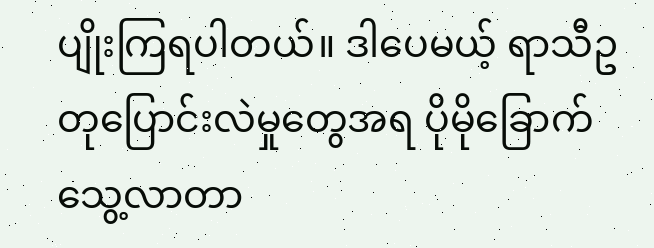ပျိုးကြရပါတယ်။ ဒါပေမယ့် ရာသီဥတုပြောင်းလဲမှုတွေအရ ပိုမိုခြောက်သွေ့လာတာ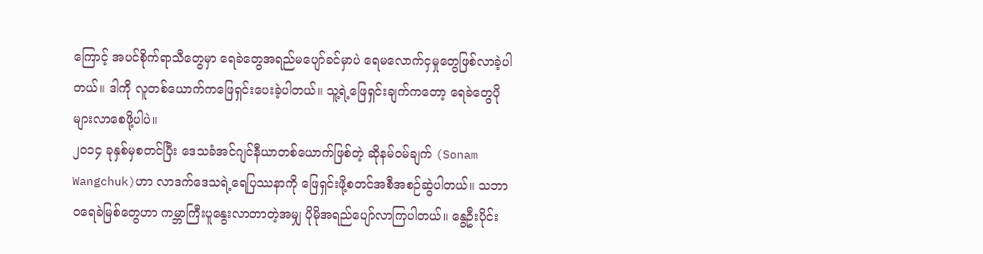ကြောင့် အပင်စိုက်ရာသီတွေမှာ ရေခဲတွေအရည်မပျော်ခင်မှာပဲ ရေမလောက်ငှမှုတွေဖြစ်လာခဲ့ပါတယ်။ ဒါကို လူတစ်ယောက်ကဖြေရှင်းပေးခဲ့ပါတယ်။ သူ့ရဲ့ဖြေရှင်းချက်ကတော့ ရေခဲတွေပိုများလာစေဖို့ပါပဲ။
၂၀၁၄ ခုနှစ်မှစတင်ပြီး ဒေသခံအင်ဂျင်နီယာတစ်ယောက်ဖြစ်တဲ့ ဆိုနမ်ဝမ်ချက် (Sonam Wangchuk)ဟာ လာဒက်ဒေသရဲ့ရေပြဿနာကို ဖြေရှင်းဖို့စတင်အစီအစဉ်ဆွဲပါတယ်။ သဘာဝရေခဲမြစ်တွေဟာ ကမ္ဘာကြီးပူနွေးလာတာတဲ့အမျှ ပိုမိုအရည်ပျော်လာကြပါတယ်။ နွေဦးပိုင်း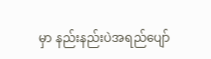မှာ နည်းနည်းပဲအရည်ပျော်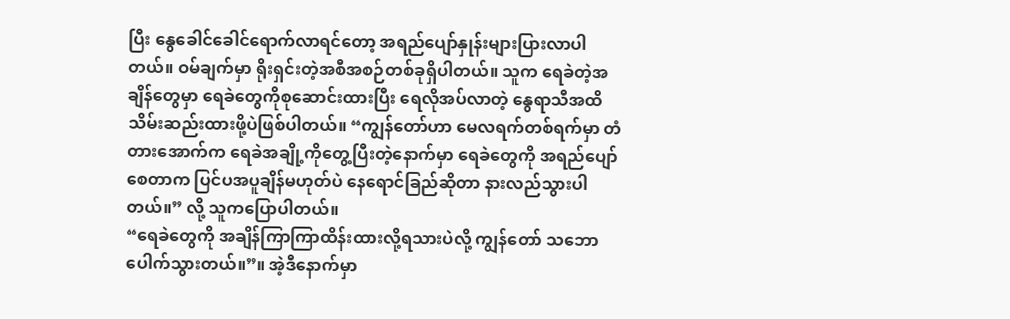ပြီး နွေခေါင်ခေါင်ရောက်လာရင်တော့ အရည်ပျော်နှုန်းများပြားလာပါတယ်။ ဝမ်ချက်မှာ ရိုးရှင်းတဲ့အစီအစဉ်တစ်ခုရှိပါတယ်။ သူက ရေခဲတဲ့အချိန်တွေမှာ ရေခဲတွေကိုစုဆောင်းထားပြီး ရေလိုအပ်လာတဲ့ နွေရာသီအထိ သိမ်းဆည်းထားဖို့ပဲဖြစ်ပါတယ်။ “ကျွန်တော်ဟာ မေလရက်တစ်ရက်မှာ တံတားအောက်က ရေခဲအချို့ကိုတွေ့ပြီးတဲ့နောက်မှာ ရေခဲတွေကို အရည်ပျော်စေတာက ပြင်ပအပူချိန်မဟုတ်ပဲ နေရောင်ခြည်ဆိုတာ နားလည်သွားပါတယ်။” လို့ သူကပြောပါတယ်။
“ရေခဲတွေကို အချိန်ကြာကြာထိန်းထားလို့ရသားပဲလို့ ကျွန်တော် သဘောပေါက်သွားတယ်။”။ အဲ့ဒီနောက်မှာ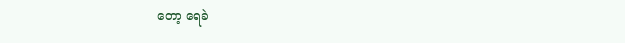တော့ ရေခဲ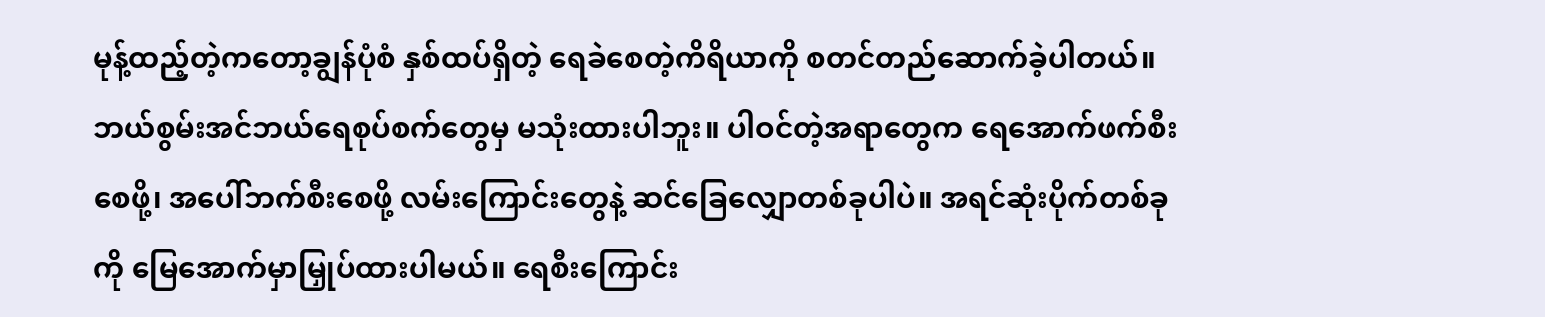မုန့်ထည့်တဲ့ကတော့ချွန်ပုံစံ နှစ်ထပ်ရှိတဲ့ ရေခဲစေတဲ့ကိရိယာကို စတင်တည်ဆောက်ခဲ့ပါတယ်။ ဘယ်စွမ်းအင်ဘယ်ရေစုပ်စက်တွေမှ မသုံးထားပါဘူး။ ပါဝင်တဲ့အရာတွေက ရေအောက်ဖက်စီးစေဖို့၊ အပေါ်ဘက်စီးစေဖို့ လမ်းကြောင်းတွေနဲ့ ဆင်ခြေလျှောတစ်ခုပါပဲ။ အရင်ဆုံးပိုက်တစ်ခုကို မြေအောက်မှာမြှုပ်ထားပါမယ်။ ရေစီးကြောင်း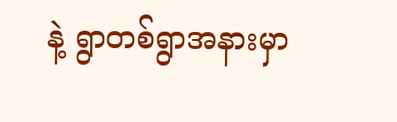နဲ့ ရွာတစ်ရွာအနားမှာ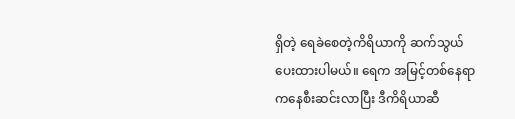ရှိတဲ့ ရေခဲစေတဲ့ကိရိယာကို ဆက်သွယ်ပေးထားပါမယ်။ ရေက အမြင့်တစ်နေရာကနေစီးဆင်းလာပြီး ဒီကိရိယာဆီ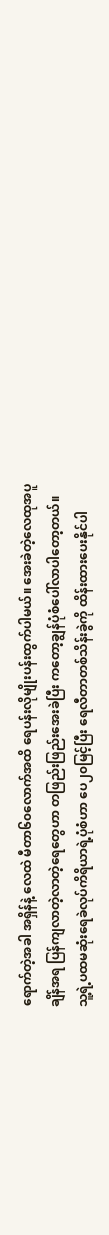ရောက်တဲ့အခါ အရှိန်နဲ့ လေထဲ မီတာ၆၀လောက်အထိ ရေပန်းလိုမျိုးပန်းထွက်ပါမယ်။ အေးခဲတဲ့လေထုအပူချိန်အရ ပြန်ကျလာတဲ့လာတဲ့ရေတွေဟာ တဖြည်းဖြည်းအေးခဲပြီး ကတော့ချွန်ပုံစံပေါ်လာပါတော့တယ်။
သူ့ရဲ့ပထမဆုံးရေခဲလုပ်ကိရိယာရဲ့ပုံစံဟာ ပေ၂၀မြင့်ပြီး ရေလီတာတစ်သိန်းခွဲကို ထိန်းထားပေးနိုင်ပါ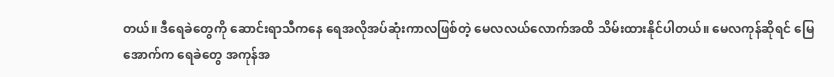တယ်။ ဒီရေခဲတွေကို ဆောင်းရာသီကနေ ရေအလိုအပ်ဆုံးကာလဖြစ်တဲ့ မေလလယ်လောက်အထိ သိမ်းထားနိုင်ပါတယ်။ မေလကုန်ဆိုရင် မြေအောက်က ရေခဲတွေ အကုန်အ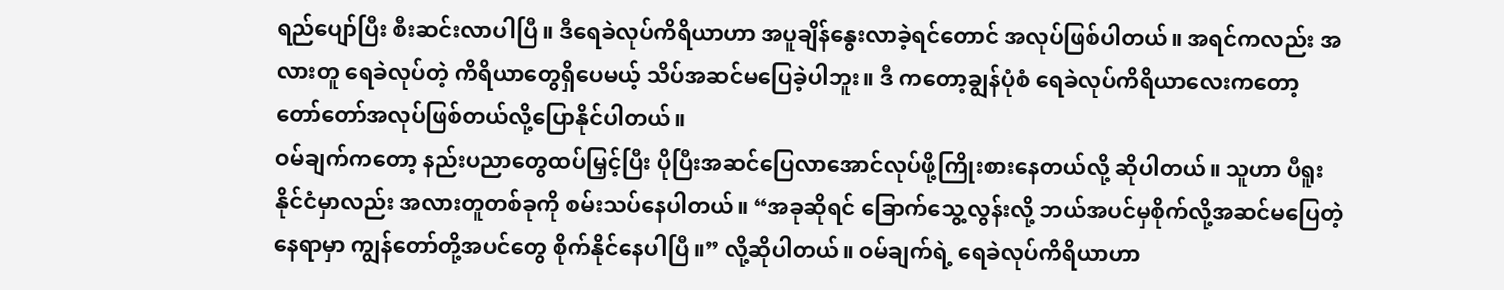ရည်ပျော်ပြီး စီးဆင်းလာပါပြီ။ ဒီရေခဲလုပ်ကိရိယာဟာ အပူချိန်နွေးလာခဲ့ရင်တောင် အလုပ်ဖြစ်ပါတယ်။ အရင်ကလည်း အလားတူ ရေခဲလုပ်တဲ့ ကိရိယာတွေရှိပေမယ့် သိပ်အဆင်မပြေခဲ့ပါဘူး။ ဒီ ကတော့ချွန်ပုံစံ ရေခဲလုပ်ကိရိယာလေးကတော့ တော်တော်အလုပ်ဖြစ်တယ်လို့ပြောနိုင်ပါတယ်။
ဝမ်ချက်ကတော့ နည်းပညာတွေထပ်မြှင့်ပြီး ပိုပြီးအဆင်ပြေလာအောင်လုပ်ဖို့ကြိုးစားနေတယ်လို့ ဆိုပါတယ်။ သူဟာ ပီရူးနိုင်ငံမှာလည်း အလားတူတစ်ခုကို စမ်းသပ်နေပါတယ်။ “အခုဆိုရင် ခြောက်သွေ့လွန်းလို့ ဘယ်အပင်မှစိုက်လို့အဆင်မပြေတဲ့နေရာမှာ ကျွန်တော်တို့အပင်တွေ စိုက်နိုင်နေပါပြီ။” လို့ဆိုပါတယ်။ ဝမ်ချက်ရဲ့ ရေခဲလုပ်ကိရိယာဟာ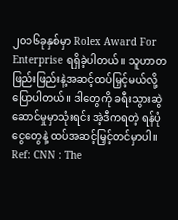၂၀၁၆ခုနှစ်မှာ Rolex Award For Enterprise ရရှိခဲ့ပါတယ်။ သူဟာတဖြည်းဖြည်းနဲ့အဆင့်ထပ်မြှင့်မယ်လို့ ပြောပါတယ်။ ဒါတွေကို ခရီးသွားဆွဲဆောင်မှုမှာသုံးရင်း အဲ့ဒီကရတဲ့ ရန်ပုံငွေတွေနဲ့ ထပ်အဆင့်မြှင့်တင်မှာပါ။
Ref: CNN : The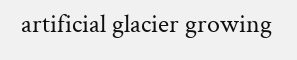artificial glacier growing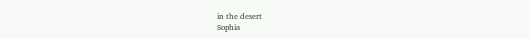in the desert
Sophia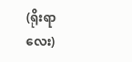(ရိုးရာလေး)